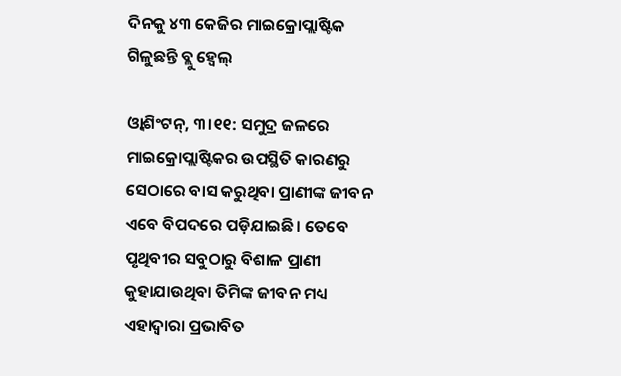ଦିନକୁ ୪୩ କେଜିର ମାଇକ୍ରୋପ୍ଲାଷ୍ଟିକ ଗିଳୁଛନ୍ତି ବ୍ଲୁ ହ୍ବେଲ୍‌

ଓ୍ବାଶିଂଟନ୍‌, ୩।୧୧: ସମୁଦ୍ର ଜଳରେ ମାଇକ୍ରୋପ୍ଲାଷ୍ଟିକର ଉପସ୍ଥିତି କାରଣରୁ ସେଠାରେ ବାସ କରୁଥିବା ପ୍ରାଣୀଙ୍କ ଜୀବନ ଏବେ ବିପଦରେ ପଡ଼ିଯାଇଛି। ତେବେ ପୃଥିବୀର ସବୁଠାରୁ ବିଶାଳ ପ୍ରାଣୀ କୁହାଯାଉଥିବା ତିମିଙ୍କ ଜୀବନ ମଧ୍ୟ ଏହାଦ୍ୱାରା ପ୍ରଭାବିତ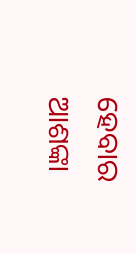ହେବାର ଆଶଙ୍କା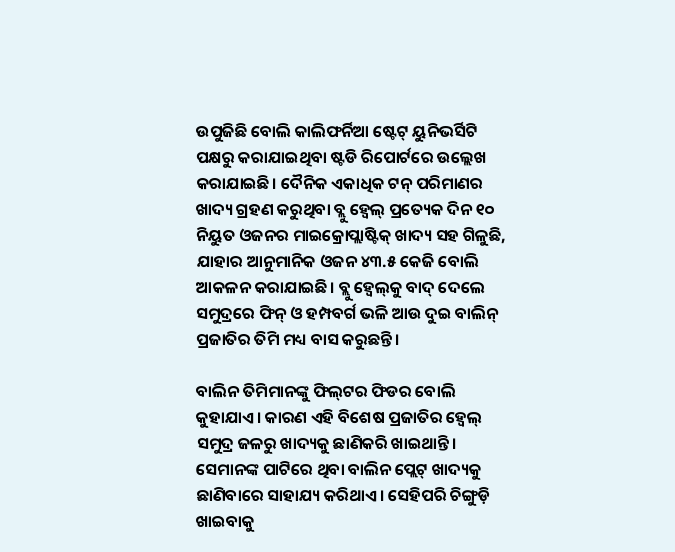ଉପୁଜିଛି ବୋଲି କାଲିଫର୍ନିଆ ଷ୍ଟେଟ୍‌ ୟୁନିଭର୍ସିଟି ପକ୍ଷରୁ କରାଯାଇଥିବା ଷ୍ଟଡି ରିପୋର୍ଟରେ ଉଲ୍ଲେଖ କରାଯାଇଛି। ଦୈନିକ ଏକାଧିକ ଟନ୍‌ ପରିମାଣର ଖାଦ୍ୟ ଗ୍ରହଣ କରୁଥିବା ବ୍ଲୁ ହ୍ବେଲ୍‌ ପ୍ରତ୍ୟେକ ଦିନ ୧୦ ନିୟୁତ ଓଜନର ମାଇକ୍ରୋପ୍ଲାଷ୍ଟିକ୍‌ ଖାଦ୍ୟ ସହ ଗିଳୁଛି, ଯାହାର ଆନୁମାନିକ ଓଜନ ୪୩.୫ କେଜି ବୋଲି ଆକଳନ କରାଯାଇଛି। ବ୍ଲୁ ହ୍ବେଲ୍‌କୁ ବାଦ୍‌ ଦେଲେ ସମୁଦ୍ରରେ ଫିନ୍‌ ଓ ହମ୍ପବର୍ଗ ଭଳି ଆଉ ଦୁଇ ବାଲିନ୍‌ ପ୍ରଜାତିର ତିମି ମଧ୍ୟ ବାସ କରୁଛନ୍ତି।

ବାଲିନ ତିମିମାନଙ୍କୁ ଫିଲ୍‌ଟର ଫିଡର ବୋଲି କୁହାଯାଏ। କାରଣ ଏହି ବିଶେଷ ପ୍ରଜାତିର ହ୍ବେଲ୍‌ ସମୁଦ୍ର ଜଳରୁ ଖାଦ୍ୟକୁ ଛାଣିକରି ଖାଇଥାନ୍ତି। ସେମାନଙ୍କ ପାଟିରେ ଥିବା ବାଲିନ ପ୍ଲେଟ୍‌ ଖାଦ୍ୟକୁ ଛାଣିବାରେ ସାହାଯ୍ୟ କରିଥାଏ। ସେହିପରି ଚିଙ୍ଗୁଡ଼ି ଖାଇବାକୁ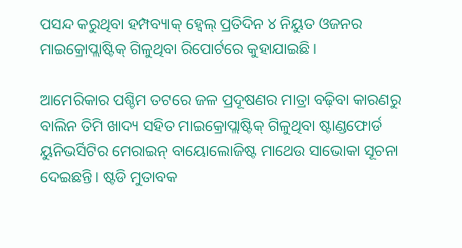ପସନ୍ଦ କରୁଥିବା ହମ୍ପବ୍ୟାକ୍‌ ହ୍ବେଲ୍‌ ପ୍ରତିଦିନ ୪ ନିୟୁତ ଓଜନର ମାଇକ୍ରୋପ୍ଲାଷ୍ଟିକ୍‌ ଗିଳୁଥିବା ରିପୋର୍ଟରେ କୁହାଯାଇଛି।

ଆମେରିକାର ପଶ୍ଚିମ ତଟରେ ଜଳ ପ୍ରଦୂଷଣର ମାତ୍ରା ବଢ଼ିବା କାରଣରୁ ବାଲିନ ତିମି ଖାଦ୍ୟ ସହିତ ମାଇକ୍ରୋପ୍ଲାଷ୍ଟିକ୍‌ ଗିଳୁଥିବା ଷ୍ଟାଣ୍ଡଫୋର୍ଡ ୟୁନିଭର୍ସିଟିର ମେରାଇନ୍‌ ବାୟୋଲୋଜିଷ୍ଟ ମାଥେଉ ସାଭୋକା ସୂଚନା ଦେଇଛନ୍ତି। ଷ୍ଟଡି ମୁତାବକ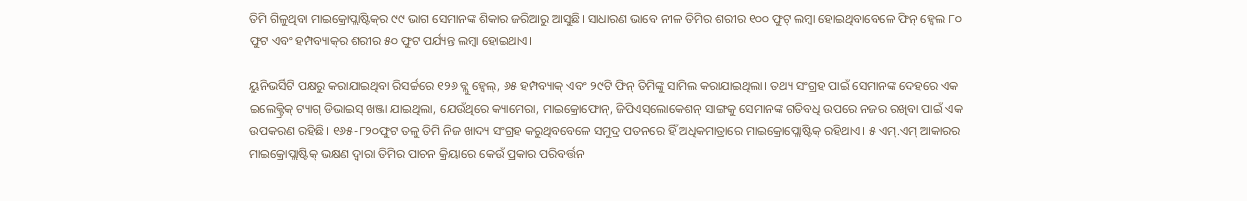ତିମି ଗିଳୁଥିବା ମାଇକ୍ରୋପ୍ଲାଷ୍ଟିକ୍‌ର ୯୯ ଭାଗ ସେମାନଙ୍କ ଶିକାର ଜରିଆରୁ ଆସୁଛି। ସାଧାରଣ ଭାବେ ନୀଳ ତିମିର ଶରୀର ୧୦୦ ଫୁଟ୍‌ ଲମ୍ବା ହୋଇଥିବାବେଳେ ଫିନ୍‌ ହ୍ବେଲ ୮୦ ଫୁଟ ଏବଂ ହମ୍ପବ୍ୟାକ୍‌ର ଶରୀର ୫୦ ଫୁଟ ପର୍ଯ୍ୟନ୍ତ ଲମ୍ବା ହୋଇଥାଏ।

ୟୁନିଭର୍ସିଟି ପକ୍ଷରୁ କରାଯାଇଥିବା ରିସର୍ଚ୍ଚରେ ୧୨୬ ବ୍ଲୁ ହ୍ବେଲ୍‌, ୬୫ ହମ୍ପବ୍ୟାକ୍‌ ଏବଂ ୨୯ଟି ଫିନ୍‌ ତିମିଙ୍କୁ ସାମିଲ କରାଯାଇଥିଲା। ତଥ୍ୟ ସଂଗ୍ରହ ପାଇଁ ସେମାନଙ୍କ ଦେହରେ ଏକ ଇଲେକ୍ଟ୍ରିକ୍‌ ଟ୍ୟାଗ୍‌ ଡିଭାଇସ୍‌ ଖଞ୍ଜା ଯାଇଥିଲା, ଯେଉଁଥିରେ କ୍ୟାମେରା, ମାଇକ୍ରୋଫୋନ୍‌, ଜିପିଏସ୍‌ଲୋକେଶନ୍‌ ସାଙ୍ଗକୁ ସେମାନଙ୍କ ଗତିବଧି ଉପରେ ନଜର ରଖିବା ପାଇଁ ଏକ ଉପକରଣ ରହିଛି। ୧୬୫-୮୨୦ଫୁଟ ତଳୁ ତିମି ନିଜ ଖାଦ୍ୟ ସଂଗ୍ରହ କରୁଥିବବେଳେ ସମୁଦ୍ର ପତନରେ ହିଁ ଅଧିକମାତ୍ରାରେ ମାଇକ୍ରୋପ୍ଲୋଷ୍ଟିକ୍‌ ରହିଥାଏ। ୫ ଏମ୍‌.ଏମ୍‌ ଆକାରର ମାଇକ୍ରୋପ୍ଲାଷ୍ଟିକ୍‌ ଭକ୍ଷଣ ଦ୍ୱାରା ତିମିର ପାଚନ କ୍ରିୟାରେ କେଉଁ ପ୍ରକାର ପରିବର୍ତ୍ତନ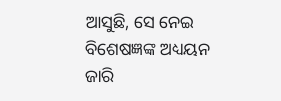ଆସୁଛି, ସେ ନେଇ ବିଶେଷଜ୍ଞଙ୍କ ଅଧ୍ୟୟନ ଜାରି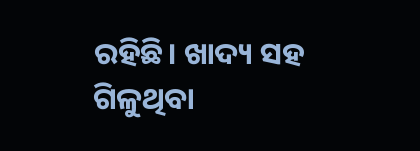ରହିଛି। ଖାଦ୍ୟ ସହ ଗିଳୁଥିବା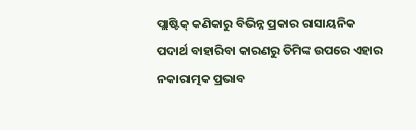ପ୍ଲାଷ୍ଟିକ୍‌ କଣିକାରୁ ବିଭିନ୍ନ ପ୍ରକାର ରାସାୟନିକ ପଦାର୍ଥ ବାହାରିବା କାରଣରୁ ତିମିଙ୍କ ଉପରେ ଏହାର ନକାରାତ୍ମକ ପ୍ରଭାବ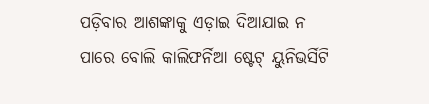ପଡ଼ିବାର ଆଶଙ୍କାକୁ ଏଡ଼ାଇ ଦିଆଯାଇ ନ ପାରେ ବୋଲି କାଲିଫର୍ନିଆ ଷ୍ଟେଟ୍‌ ୟୁନିଭର୍ସିଟି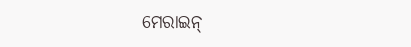ମେରାଇନ୍‌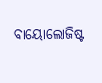ବାୟୋଲୋଜିଷ୍ଟ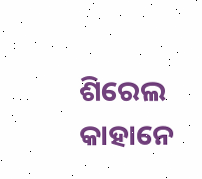ଶିରେଲ କାହାନେ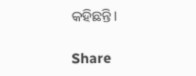କହିଛନ୍ତି।

Share